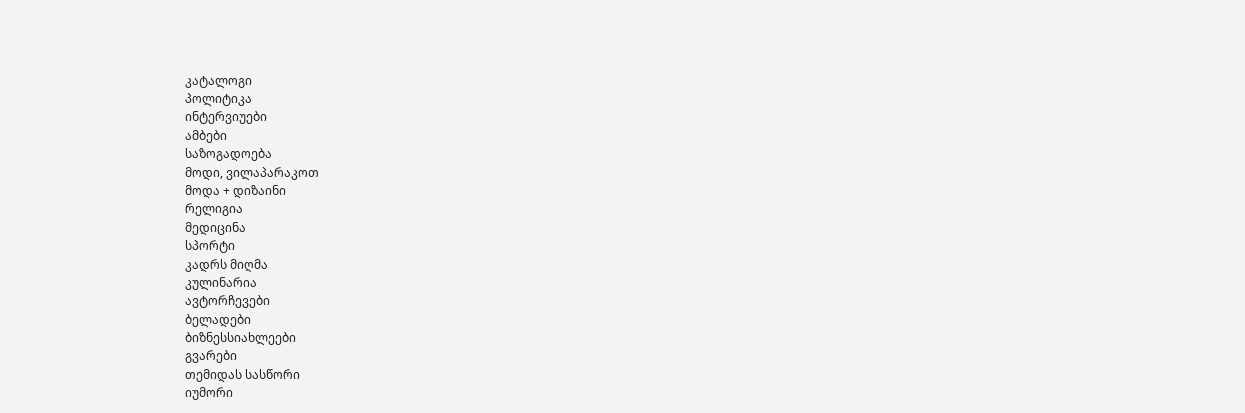კატალოგი
პოლიტიკა
ინტერვიუები
ამბები
საზოგადოება
მოდი, ვილაპარაკოთ
მოდა + დიზაინი
რელიგია
მედიცინა
სპორტი
კადრს მიღმა
კულინარია
ავტორჩევები
ბელადები
ბიზნესსიახლეები
გვარები
თემიდას სასწორი
იუმორი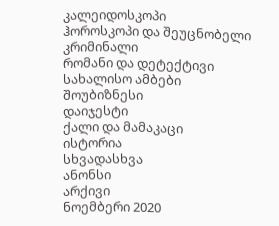კალეიდოსკოპი
ჰოროსკოპი და შეუცნობელი
კრიმინალი
რომანი და დეტექტივი
სახალისო ამბები
შოუბიზნესი
დაიჯესტი
ქალი და მამაკაცი
ისტორია
სხვადასხვა
ანონსი
არქივი
ნოემბერი 2020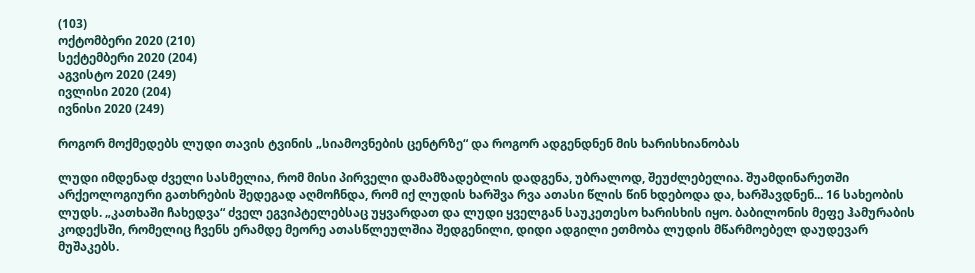(103)
ოქტომბერი 2020 (210)
სექტემბერი 2020 (204)
აგვისტო 2020 (249)
ივლისი 2020 (204)
ივნისი 2020 (249)

როგორ მოქმედებს ლუდი თავის ტვინის „სიამოვნების ცენტრზე“ და როგორ ადგენდნენ მის ხარისხიანობას

ლუდი იმდენად ძველი სასმელია, რომ მისი პირველი დამამზადებლის დადგენა, უბრალოდ, შეუძლებელია. შუამდინარეთში არქეოლოგიური გათხრების შედეგად აღმოჩნდა, რომ იქ ლუდის ხარშვა რვა ათასი წლის წინ ხდებოდა და, ხარშავდნენ... 16 სახეობის ლუდს. „კათხაში ჩახედვა“ ძველ ეგვიპტელებსაც უყვარდათ და ლუდი ყველგან საუკეთესო ხარისხის იყო. ბაბილონის მეფე ჰამურაბის კოდექსში, რომელიც ჩვენს ერამდე მეორე ათასწლეულშია შედგენილი, დიდი ადგილი ეთმობა ლუდის მწარმოებელ დაუდევარ მუშაკებს.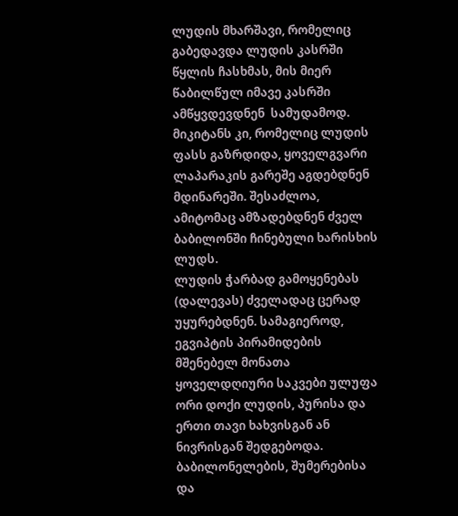ლუდის მხარშავი, რომელიც გაბედავდა ლუდის კასრში წყლის ჩასხმას, მის მიერ წაბილწულ იმავე კასრში ამწყვდევდნენ  სამუდამოდ. მიკიტანს კი, რომელიც ლუდის ფასს გაზრდიდა, ყოველგვარი ლაპარაკის გარეშე აგდებდნენ მდინარეში. შესაძლოა, ამიტომაც ამზადებდნენ ძველ ბაბილონში ჩინებული ხარისხის ლუდს.
ლუდის ჭარბად გამოყენებას (დალევას) ძველადაც ცერად უყურებდნენ. სამაგიეროდ, ეგვიპტის პირამიდების მშენებელ მონათა ყოველდღიური საკვები ულუფა ორი დოქი ლუდის, პურისა და ერთი თავი ხახვისგან ან ნივრისგან შედგებოდა.
ბაბილონელების, შუმერებისა და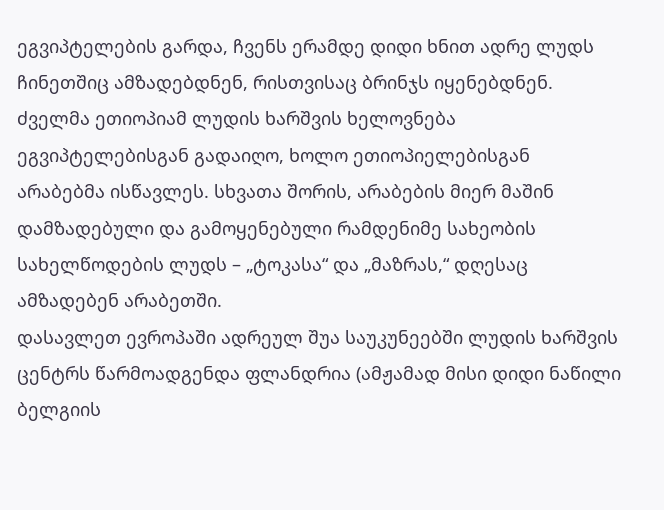ეგვიპტელების გარდა, ჩვენს ერამდე დიდი ხნით ადრე ლუდს ჩინეთშიც ამზადებდნენ, რისთვისაც ბრინჯს იყენებდნენ. ძველმა ეთიოპიამ ლუდის ხარშვის ხელოვნება ეგვიპტელებისგან გადაიღო, ხოლო ეთიოპიელებისგან არაბებმა ისწავლეს. სხვათა შორის, არაბების მიერ მაშინ დამზადებული და გამოყენებული რამდენიმე სახეობის სახელწოდების ლუდს – „ტოკასა“ და „მაზრას,“ დღესაც ამზადებენ არაბეთში.
დასავლეთ ევროპაში ადრეულ შუა საუკუნეებში ლუდის ხარშვის ცენტრს წარმოადგენდა ფლანდრია (ამჟამად მისი დიდი ნაწილი ბელგიის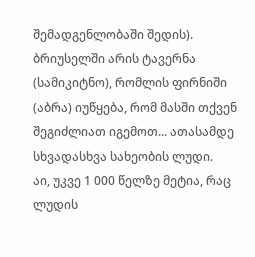შემადგენლობაში შედის). ბრიუსელში არის ტავერნა (სამიკიტნო), რომლის ფირნიში (აბრა) იუწყება, რომ მასში თქვენ შეგიძლიათ იგემოთ... ათასამდე სხვადასხვა სახეობის ლუდი.
აი, უკვე 1 000 წელზე მეტია, რაც ლუდის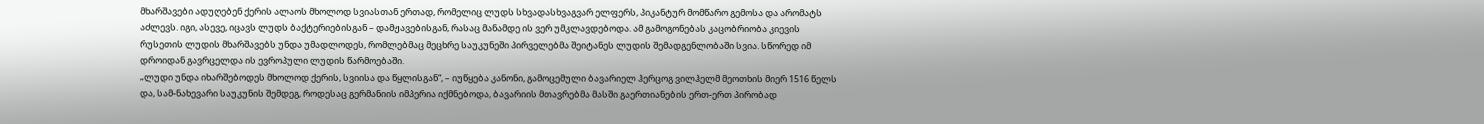მხარშავები ადუღებენ ქერის ალაოს მხოლოდ სვიასთან ერთად, რომელიც ლუდს სხვადასხვაგვარ ელფერს, პიკანტურ მომწარო გემოსა და არომატს აძლევს. იგი, ასევე, იცავს ლუდს ბაქტერიებისგან – დამჟავებისგან, რასაც მანამდე ის ვერ უმკლავდებოდა. ამ გამოგონებას კაცობრიობა კიევის რუსეთის ლუდის მხარშავებს უნდა უმადლოდეს, რომლებმაც მეცხრე საუკუნეში პირველებმა შეიტანეს ლუდის შემადგენლობაში სვია. სწორედ იმ დროიდან გავრცელდა ის ევროპული ლუდის წარმოებაში.
„ლუდი უნდა იხარშებოდეს მხოლოდ ქერის, სვიისა და წყლისგან“, – იუწყება კანონი, გამოცემული ბავარიელ ჰერცოგ ვილჰელმ მეოთხის მიერ 1516 წელს და, სამ-ნახევარი საუკუნის შემდეგ, როდესაც გერმანიის იმპერია იქმნებოდა, ბავარიის მთავრებმა მასში გაერთიანების ერთ-ერთ პირობად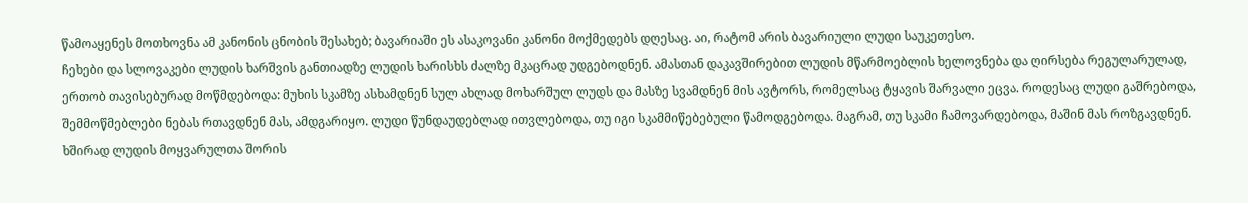წამოაყენეს მოთხოვნა ამ კანონის ცნობის შესახებ; ბავარიაში ეს ასაკოვანი კანონი მოქმედებს დღესაც. აი, რატომ არის ბავარიული ლუდი საუკეთესო.
ჩეხები და სლოვაკები ლუდის ხარშვის განთიადზე ლუდის ხარისხს ძალზე მკაცრად უდგებოდნენ. ამასთან დაკავშირებით ლუდის მწარმოებლის ხელოვნება და ღირსება რეგულარულად, ერთობ თავისებურად მოწმდებოდა: მუხის სკამზე ასხამდნენ სულ ახლად მოხარშულ ლუდს და მასზე სვამდნენ მის ავტორს, რომელსაც ტყავის შარვალი ეცვა. როდესაც ლუდი გაშრებოდა, შემმოწმებლები ნებას რთავდნენ მას, ამდგარიყო. ლუდი წუნდაუდებლად ითვლებოდა, თუ იგი სკამმიწებებული წამოდგებოდა. მაგრამ, თუ სკამი ჩამოვარდებოდა, მაშინ მას როზგავდნენ.
ხშირად ლუდის მოყვარულთა შორის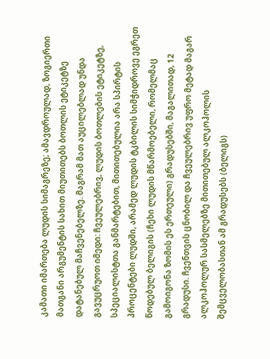კამათი იმართება ლუდის სიმაგრეზე; ამავდროულად, ზოგიერთი მათგანი არგუმენტის სახით მიუთითებს ბოთლის ეტიკეტზე დატანებულ მაჩვენებელზე. მაგრამ მათ აუცილებლად უნდა გავუცრუოთ იმედი: ჩვეულებრივ, ლუდის ბოთლების ეტიკეტზე, სპეციალისტთა განმარტებით, მითითებულია არა სპირტის პროცენტები ლუდში, არამედ ლუდის ტკბილის სიმჭიდროვე ეგრეთ წოდებულ ბელიგის (ჩეხი ლუდის მწარმოებელი, რომელმაც გამოიგონა ზომის ეს ერთეული) გრადუსებში, მაგალითად, 12 გრადუსი. ჩვენთვის ცნობილ და ჩვეულებრივ უფრო მეტად მაგარ ალკოჰოლურ სასმელებზე მითითებულ ალკოჰოლის შემცველობასთან ამ გრადუსებს (ბელიგს)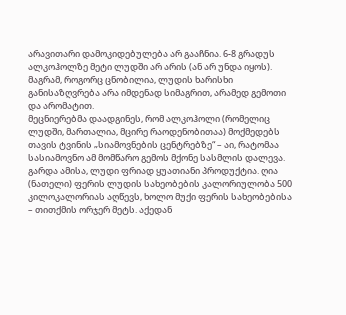არავითარი დამოკიდებულება არ გააჩნია. 6-8 გრადუს ალკოჰოლზე მეტი ლუდში არ არის (ან არ უნდა იყოს). მაგრამ, როგორც ცნობილია, ლუდის ხარისხი განისაზღვრება არა იმდენად სიმაგრით, არამედ გემოთი და არომატით.
მეცნიერებმა დაადგინეს, რომ ალკოჰოლი (რომელიც ლუდში, მართალია, მცირე რაოდენობითაა) მოქმედებს თავის ტვინის „სიამოვნების ცენტრებზე“ – აი, რატომაა სასიამოვნო ამ მომწარო გემოს მქონე სასმლის დალევა. გარდა ამისა, ლუდი ფრიად ყუათიანი პროდუქტია. ღია (ნათელი) ფერის ლუდის სახეობების კალორიულობა 500 კილოკალორიას აღწევს, ხოლო მუქი ფერის სახეობებისა – თითქმის ორჯერ მეტს. აქედან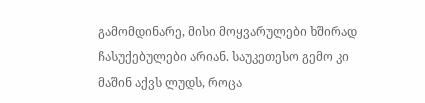გამომდინარე, მისი მოყვარულები ხშირად ჩასუქებულები არიან. საუკეთესო გემო კი მაშინ აქვს ლუდს, როცა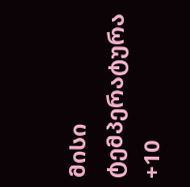მისი ტემპერატურა +10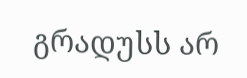გრადუსს არ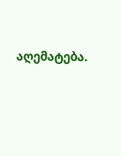აღემატება.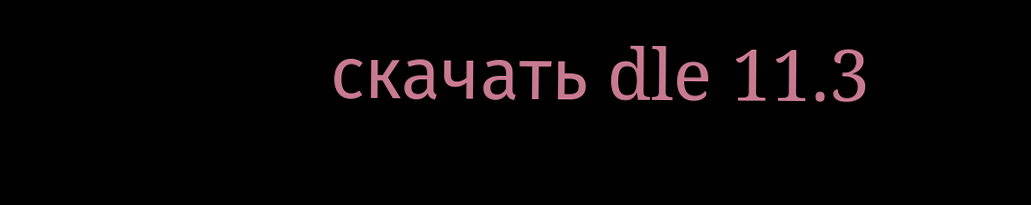скачать dle 11.3